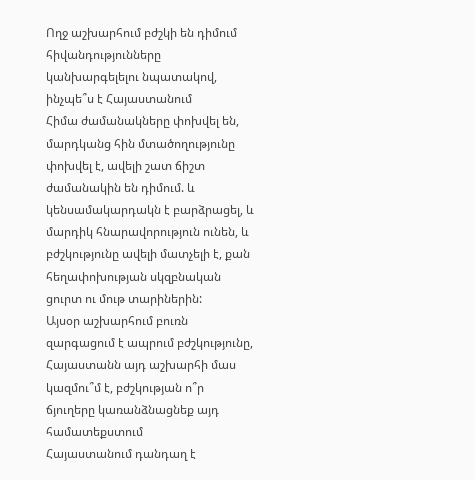Ողջ աշխարհում բժշկի են դիմում հիվանդությունները կանխարգելելու նպատակով, ինչպե՞ս է Հայաստանում
Հիմա ժամանակները փոխվել են, մարդկանց հին մտածողությունը փոխվել է, ավելի շատ ճիշտ ժամանակին են դիմում. և կենսամակարդակն է բարձրացել, և մարդիկ հնարավորություն ունեն, և բժշկությունը ավելի մատչելի է, քան հեղափոխության սկզբնական ցուրտ ու մութ տարիներին:
Այսօր աշխարհում բուռն զարգացում է ապրում բժշկությունը, Հայաստանն այդ աշխարհի մաս կազմու՞մ է, բժշկության ո՞ր ճյուղերը կառանձնացնեք այդ համատեքստում
Հայաստանում դանդաղ է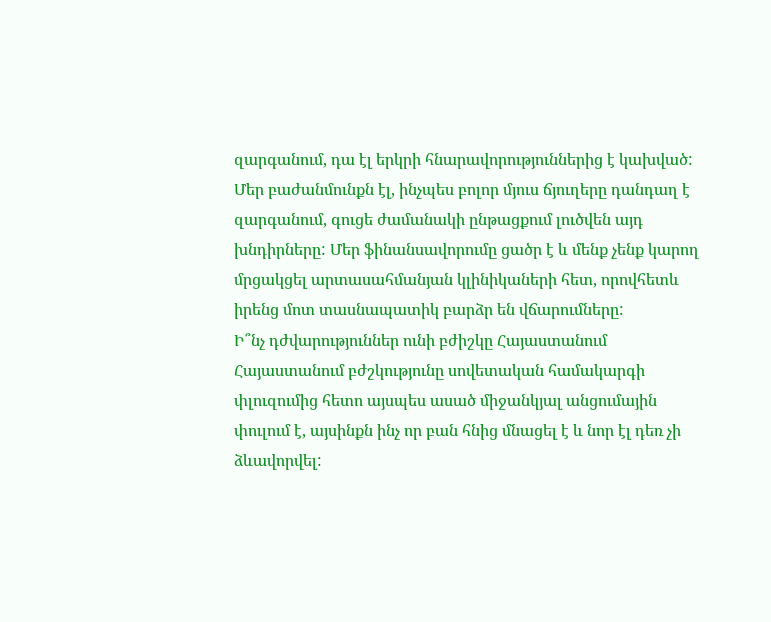զարգանում, դա էլ երկրի հնարավորություններից է կախված: Մեր բաժանմունքն էլ, ինչպես բոլոր մյուս ճյուղերը դանդաղ է զարգանում, գուցե ժամանակի ընթացքում լուծվեն այդ խնդիրները: Մեր ֆինանսավորումը ցածր է և մենք չենք կարող մրցակցել արտասահմանյան կլինիկաների հետ, որովհետև իրենց մոտ տասնապատիկ բարձր են վճարումները:
Ի՞նչ դժվարություններ ունի բժիշկը Հայաստանում
Հայաստանում բժշկությունը սովետական համակարգի փլուզումից հետո այսպես ասած միջանկյալ անցումային փուլում է, այսինքն ինչ որ բան հնից մնացել է և նոր էլ դեռ չի ձևավորվել: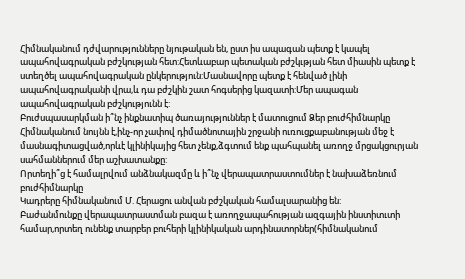Հիմնականում դժվարությունները նյութական են, ըստ իս ապագան պետք է կապել ապահովագրական բժշկության հետ:Հետևաբար պետական բժշկւթյան հետ միասին պետք է ստեղծել ապահովագրական ընկերություն:Մասնավորը պետք է հենված լինի ապահովագրականի վրա,և դա բժշկին շատ հոգսերից կազատի:Մեր ապագան ապահովագրական բժշկությունն է:
Բուժսպասարկման ի՞նչ ինքնատիպ ծառայություններ է մատուցում Ձեր բուժհիմնարկը
Հիմնականում նույնն է,ինչ-որ չափով դիմածնոտային շրջանի ուռուցքաբանության մեջ է մասնագիտացված,որևէ կլինիկայից հետ չենք,ձգտում ենք պահպանել առողջ մրցակցուրյան սահմաններում մեր աշխատանքը:
Որտեղի՞ց է համալրվում անձնակազմը և ի՞նչ վերապատրաստումներ է նախաձեռնում բուժհիմնարկը
Կադրերը հիմնականում Մ. Հերացու անվան բժշկական համալսարանից են:
Բաժանմունքը վերապատրաստման բազա է առողջապահության ազգային ինստիտւտի համար,որտեղ ունենք տարբեր բուհերի կլինիկական արդինատորներ(հիմնականում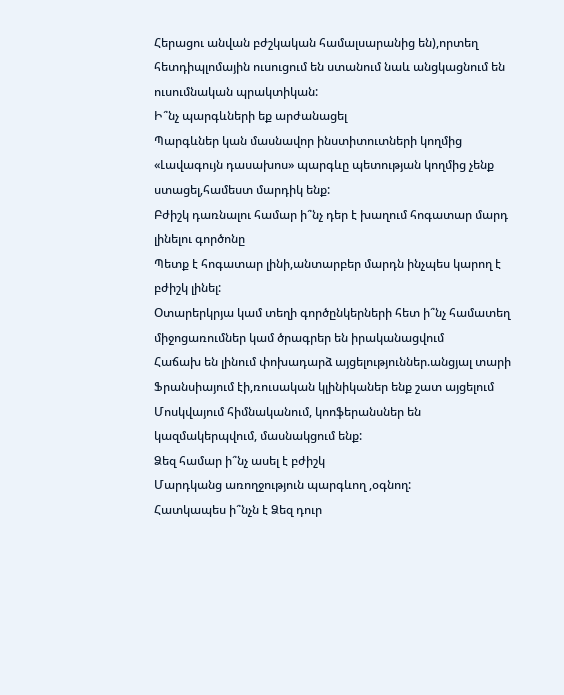Հերացու անվան բժշկական համալսարանից են),որտեղ հետդիպլոմային ուսուցում են ստանում նաև անցկացնում են ուսումնական պրակտիկան:
Ի՞նչ պարգևների եք արժանացել
Պարգևներ կան մասնավոր ինստիտուտների կողմից «Լավագույն դասախոս» պարգևը պետության կողմից չենք ստացել,համեստ մարդիկ ենք:
Բժիշկ դառնալու համար ի՞նչ դեր է խաղում հոգատար մարդ լինելու գործոնը
Պետք է հոգատար լինի,անտարբեր մարդն ինչպես կարող է բժիշկ լինել:
Օտարերկրյա կամ տեղի գործընկերների հետ ի՞նչ համատեղ միջոցառումներ կամ ծրագրեր են իրականացվում
Հաճախ են լինում փոխադարձ այցելություններ.անցյալ տարի Ֆրանսիայում էի,ռուսական կլինիկաներ ենք շատ այցելում Մոսկվայում հիմնականում, կոոֆերանսներ են կազմակերպվում, մասնակցում ենք:
Ձեզ համար ի՞նչ ասել է բժիշկ
Մարդկանց առողջություն պարգևող ,օգնող:
Հատկապես ի՞նչն է Ձեզ դուր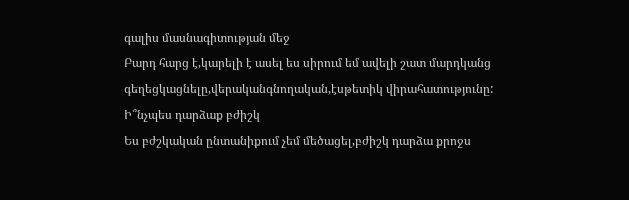գալիս մասնագիտության մեջ
Բարդ հարց է,կարելի է ասել ես սիրում եմ ավելի շատ մարդկանց գեղեցկացնելը,վերականգնողական,էսթետիկ վիրահատությունը:
Ի՞նչպես դարձաք բժիշկ
Ես բժշկական ընտանիքում չեմ մեծացել,բժիշկ դարձա քրոջս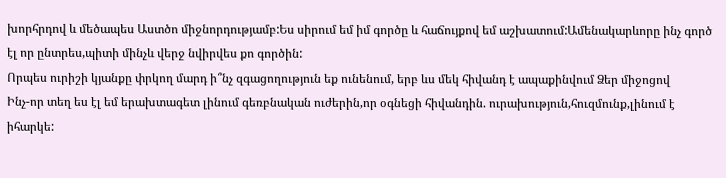խորհրդով և մեծապես Աստծո միջնորդությամբ:Ես սիրում եմ իմ գործը և հաճույքով եմ աշխատում:Ամենակարևորը ինչ գործ էլ որ ընտրես,պիտի մինչև վերջ նվիրվես քո գործին:
Որպես ուրիշի կյանքը փրկող մարդ ի՞նչ զգացողություն եք ունենում, երբ ևս մեկ հիվանդ է ապաքինվում Ձեր միջոցով
Ինչ-որ տեղ ես էլ եմ երախտագետ լինում գեռբնական ուժերին,որ օգնեցի հիվանդին. ուրախություն,հուզմունք,լինում է իհարկե: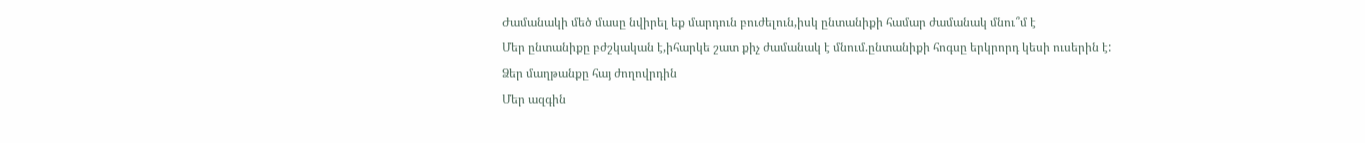Ժամանակի մեծ մասը նվիրել եք մարդուն բուժելուն,իսկ ընտանիքի համար ժամանակ մնու՞մ է
Մեր ընտանիքը բժշկական է,իհարկե շատ քիչ ժամանակ է մնում.ընտանիքի հոգսը երկրորդ կեսի ուսերին է:
Ձեր մաղթանքը հայ ժողովրդին
Մեր ազգին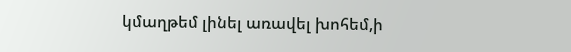կմաղթեմ լինել առավել խոհեմ,ի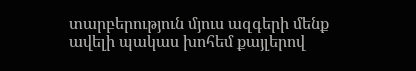տարբերություն մյուս ազգերի մենք ավելի պակաս խոհեմ քայլերով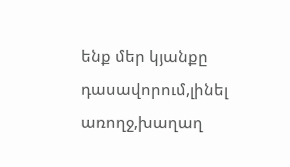ենք մեր կյանքը դասավորում,լինել առողջ,խաղաղ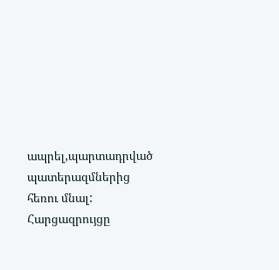ապրել,պարտադրված պատերազմներից հեռու մնալ:
Հարցազրույցը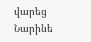վարեց Նարինե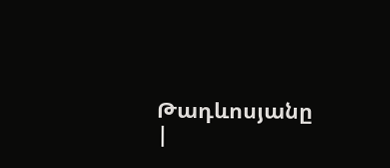Թադևոսյանը
|